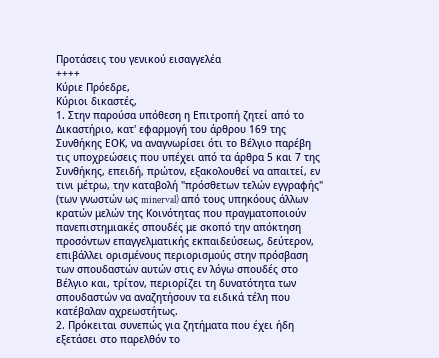Προτάσεις του γενικού εισαγγελέα
++++
Κύριε Πρόεδρε,
Κύριοι δικαστές,
1. Στην παρούσα υπόθεση η Επιτροπή ζητεί από το Δικαστήριο, κατ' εφαρμογή του άρθρου 169 της Συνθήκης ΕΟΚ, να αναγνωρίσει ότι το Βέλγιο παρέβη τις υποχρεώσεις που υπέχει από τα άρθρα 5 και 7 της Συνθήκης, επειδή, πρώτον, εξακολουθεί να απαιτεί, εν τινι μέτρω, την καταβολή "πρόσθετων τελών εγγραφής" (των γνωστών ως minerval) από τους υπηκόους άλλων κρατών μελών της Κοινότητας που πραγματοποιούν πανεπιστημιακές σπουδές με σκοπό την απόκτηση προσόντων επαγγελματικής εκπαιδεύσεως, δεύτερον, επιβάλλει ορισμένους περιορισμούς στην πρόσβαση των σπουδαστών αυτών στις εν λόγω σπουδές στο Βέλγιο και, τρίτον, περιορίζει τη δυνατότητα των σπουδαστών να αναζητήσουν τα ειδικά τέλη που κατέβαλαν αχρεωστήτως.
2. Πρόκειται συνεπώς για ζητήματα που έχει ήδη εξετάσει στο παρελθόν το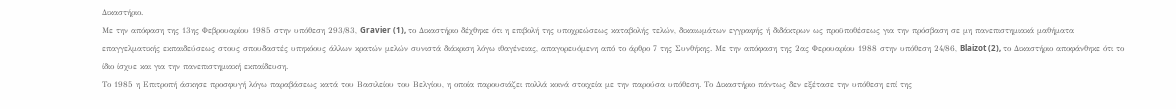Δικαστήριο.
Με την απόφαση της 13ης Φεβρουαρίου 1985 στην υπόθεση 293/83, Gravier (1), το Δικαστήριο δέχθηκε ότι η επιβολή της υποχρεώσεως καταβολής τελών, δικαιωμάτων εγγραφής ή διδάκτρων ως προϋποθέσεως για την πρόσβαση σε μη πανεπιστημιακά μαθήματα επαγγελματικής εκπαιδεύσεως στους σπουδαστές υπηκόους άλλων κρατών μελών συνιστά διάκριση λόγω ιθαγένειας, απαγορευόμενη από το άρθρο 7 της Συνθήκης. Με την απόφαση της 2ας Φερουαρίου 1988 στην υπόθεση 24/86, Blaizot (2), το Δικαστήριο αποφάνθηκε ότι το ίδιο ίσχυε και για την πανεπιστημιακή εκπαίδευση.
Το 1985 η Επιτροπή άσκησε προσφυγή λόγω παραβάσεως κατά του Βασιλείου του Βελγίου, η οποία παρουσιάζει πολλά κοινά στοιχεία με την παρούσα υπόθεση. Το Δικαστήριο πάντως δεν εξέτασε την υπόθεση επί της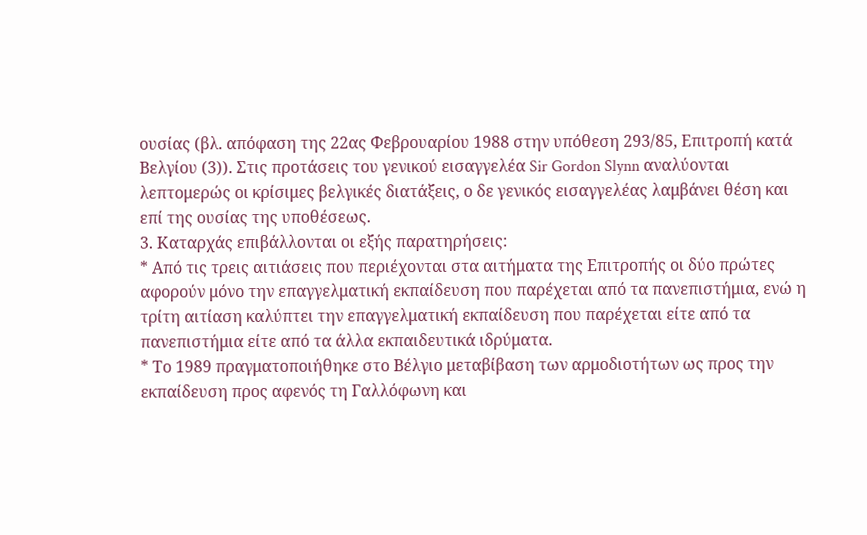ουσίας (βλ. απόφαση της 22ας Φεβρουαρίου 1988 στην υπόθεση 293/85, Επιτροπή κατά Βελγίου (3)). Στις προτάσεις του γενικού εισαγγελέα Sir Gordon Slynn αναλύονται λεπτομερώς οι κρίσιμες βελγικές διατάξεις, ο δε γενικός εισαγγελέας λαμβάνει θέση και επί της ουσίας της υποθέσεως.
3. Καταρχάς επιβάλλονται οι εξής παρατηρήσεις:
* Από τις τρεις αιτιάσεις που περιέχονται στα αιτήματα της Επιτροπής οι δύο πρώτες αφορούν μόνο την επαγγελματική εκπαίδευση που παρέχεται από τα πανεπιστήμια, ενώ η τρίτη αιτίαση καλύπτει την επαγγελματική εκπαίδευση που παρέχεται είτε από τα πανεπιστήμια είτε από τα άλλα εκπαιδευτικά ιδρύματα.
* Το 1989 πραγματοποιήθηκε στο Βέλγιο μεταβίβαση των αρμοδιοτήτων ως προς την εκπαίδευση προς αφενός τη Γαλλόφωνη και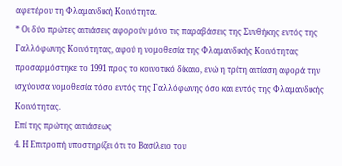αφετέρου τη Φλαμανδική Κοινότητα.
* Οι δύο πρώτες αιτιάσεις αφορούν μόνο τις παραβάσεις της Συνθήκης εντός της Γαλλόφωνης Κοινότητας, αφού η νομοθεσία της Φλαμανδικής Κοινότητας προσαρμόστηκε το 1991 προς το κοινοτικό δίκαιο, ενώ η τρίτη αιτίαση αφορά την ισχύουσα νομοθεσία τόσο εντός της Γαλλόφωνης όσο και εντός της Φλαμανδικής Κοινότητας.
Επί της πρώτης αιτιάσεως
4. Η Επιτροπή υποστηρίζει ότι το Βασίλειο του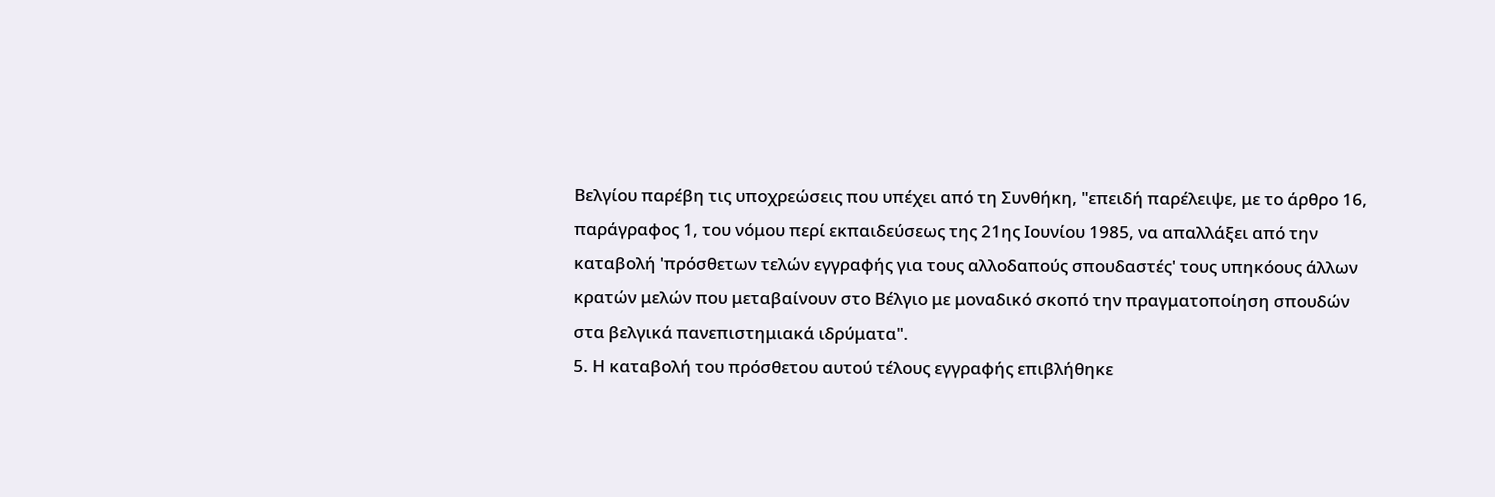Βελγίου παρέβη τις υποχρεώσεις που υπέχει από τη Συνθήκη, "επειδή παρέλειψε, με το άρθρο 16, παράγραφος 1, του νόμου περί εκπαιδεύσεως της 21ης Ιουνίου 1985, να απαλλάξει από την καταβολή 'πρόσθετων τελών εγγραφής για τους αλλοδαπούς σπουδαστές' τους υπηκόους άλλων κρατών μελών που μεταβαίνουν στο Βέλγιο με μοναδικό σκοπό την πραγματοποίηση σπουδών στα βελγικά πανεπιστημιακά ιδρύματα".
5. Η καταβολή του πρόσθετου αυτού τέλους εγγραφής επιβλήθηκε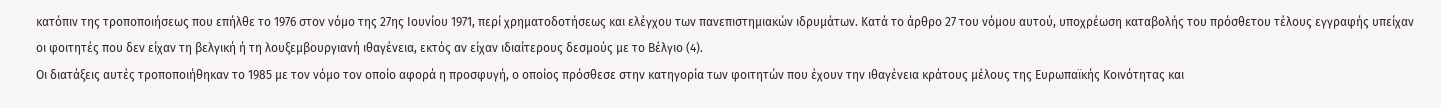κατόπιν της τροποποιήσεως που επήλθε το 1976 στον νόμο της 27ης Ιουνίου 1971, περί χρηματοδοτήσεως και ελέγχου των πανεπιστημιακών ιδρυμάτων. Κατά το άρθρο 27 του νόμου αυτού, υποχρέωση καταβολής του πρόσθετου τέλους εγγραφής υπείχαν οι φοιτητές που δεν είχαν τη βελγική ή τη λουξεμβουργιανή ιθαγένεια, εκτός αν είχαν ιδιαίτερους δεσμούς με το Βέλγιο (4).
Οι διατάξεις αυτές τροποποιήθηκαν το 1985 με τον νόμο τον οποίο αφορά η προσφυγή, ο οποίος πρόσθεσε στην κατηγορία των φοιτητών που έχουν την ιθαγένεια κράτους μέλους της Ευρωπαϊκής Κοινότητας και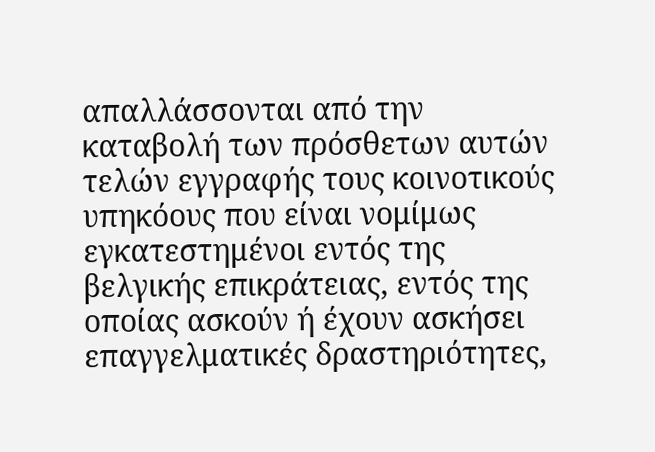απαλλάσσονται από την καταβολή των πρόσθετων αυτών τελών εγγραφής τους κοινοτικούς υπηκόους που είναι νομίμως εγκατεστημένοι εντός της βελγικής επικράτειας, εντός της οποίας ασκούν ή έχουν ασκήσει επαγγελματικές δραστηριότητες,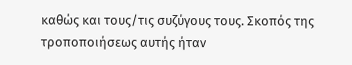καθώς και τους/τις συζύγους τους. Σκοπός της τροποποιήσεως αυτής ήταν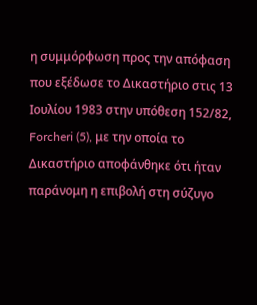η συμμόρφωση προς την απόφαση που εξέδωσε το Δικαστήριο στις 13 Ιουλίου 1983 στην υπόθεση 152/82, Forcheri (5), με την οποία το Δικαστήριο αποφάνθηκε ότι ήταν παράνομη η επιβολή στη σύζυγο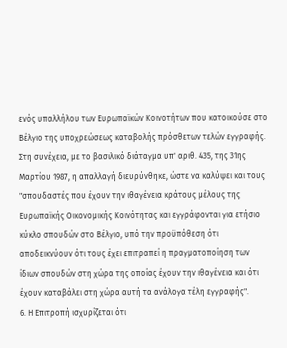ενός υπαλλήλου των Ευρωπαϊκών Κοινοτήτων που κατοικούσε στο Βέλγιο της υποχρεώσεως καταβολής πρόσθετων τελών εγγραφής. Στη συνέχεια, με το βασιλικό διάταγμα υπ' αριθ. 435, της 31ης Μαρτίου 1987, η απαλλαγή διευρύνθηκε, ώστε να καλύψει και τους "σπουδαστές που έχουν την ιθαγένεια κράτους μέλους της Ευρωπαϊκής Οικονομικής Κοινότητας και εγγράφονται για ετήσιο κύκλο σπουδών στο Βέλγιο, υπό την προϋπόθεση ότι αποδεικνύουν ότι τους έχει επιτραπεί η πραγματοποίηση των ίδιων σπουδών στη χώρα της οποίας έχουν την ιθαγένεια και ότι έχουν καταβάλει στη χώρα αυτή τα ανάλογα τέλη εγγραφής".
6. Η Επιτροπή ισχυρίζεται ότι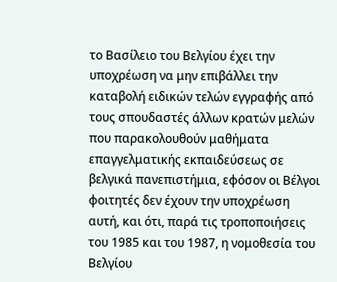το Βασίλειο του Βελγίου έχει την υποχρέωση να μην επιβάλλει την καταβολή ειδικών τελών εγγραφής από τους σπουδαστές άλλων κρατών μελών που παρακολουθούν μαθήματα επαγγελματικής εκπαιδεύσεως σε βελγικά πανεπιστήμια, εφόσον οι Βέλγοι φοιτητές δεν έχουν την υποχρέωση αυτή, και ότι, παρά τις τροποποιήσεις του 1985 και του 1987, η νομοθεσία του Βελγίου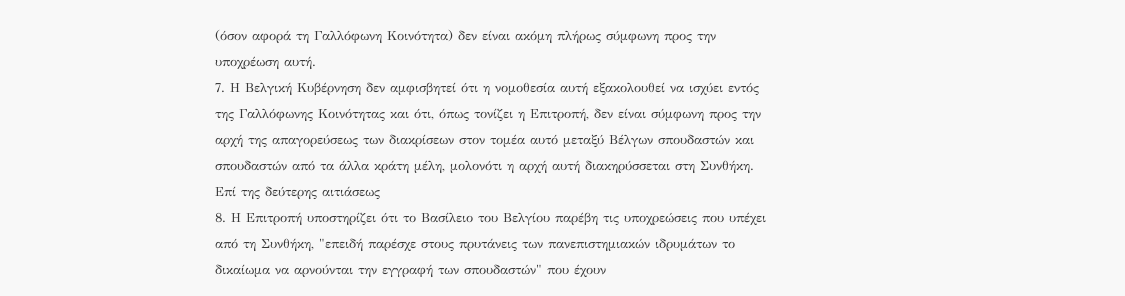(όσον αφορά τη Γαλλόφωνη Κοινότητα) δεν είναι ακόμη πλήρως σύμφωνη προς την υποχρέωση αυτή.
7. Η Βελγική Κυβέρνηση δεν αμφισβητεί ότι η νομοθεσία αυτή εξακολουθεί να ισχύει εντός της Γαλλόφωνης Κοινότητας και ότι, όπως τονίζει η Επιτροπή, δεν είναι σύμφωνη προς την αρχή της απαγορεύσεως των διακρίσεων στον τομέα αυτό μεταξύ Βέλγων σπουδαστών και σπουδαστών από τα άλλα κράτη μέλη, μολονότι η αρχή αυτή διακηρύσσεται στη Συνθήκη.
Επί της δεύτερης αιτιάσεως
8. Η Επιτροπή υποστηρίζει ότι το Βασίλειο του Βελγίου παρέβη τις υποχρεώσεις που υπέχει από τη Συνθήκη, "επειδή παρέσχε στους πρυτάνεις των πανεπιστημιακών ιδρυμάτων το δικαίωμα να αρνούνται την εγγραφή των σπουδαστών" που έχουν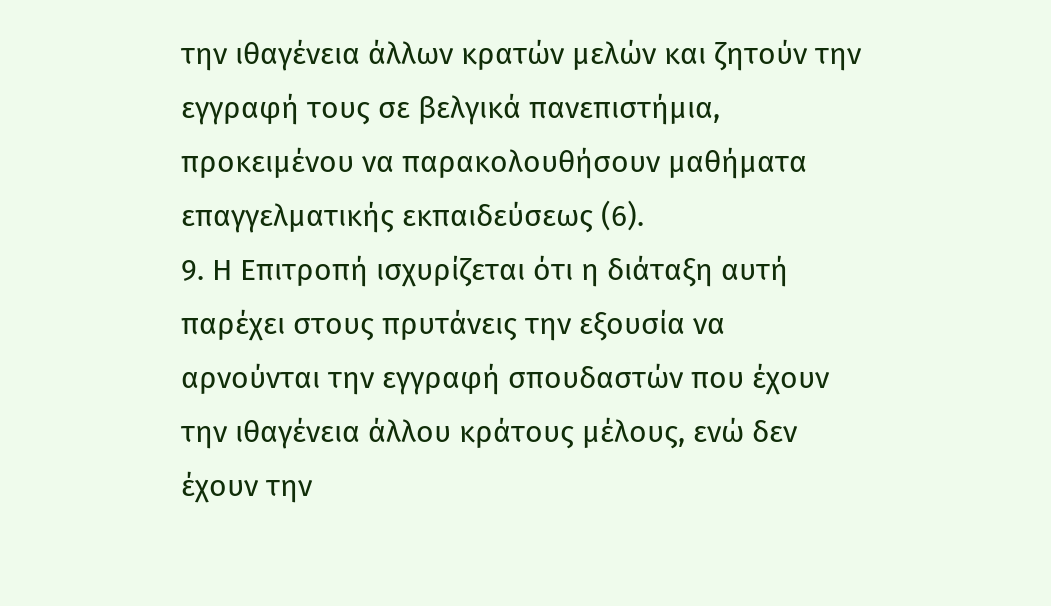την ιθαγένεια άλλων κρατών μελών και ζητούν την εγγραφή τους σε βελγικά πανεπιστήμια, προκειμένου να παρακολουθήσουν μαθήματα επαγγελματικής εκπαιδεύσεως (6).
9. Η Επιτροπή ισχυρίζεται ότι η διάταξη αυτή παρέχει στους πρυτάνεις την εξουσία να αρνούνται την εγγραφή σπουδαστών που έχουν την ιθαγένεια άλλου κράτους μέλους, ενώ δεν έχουν την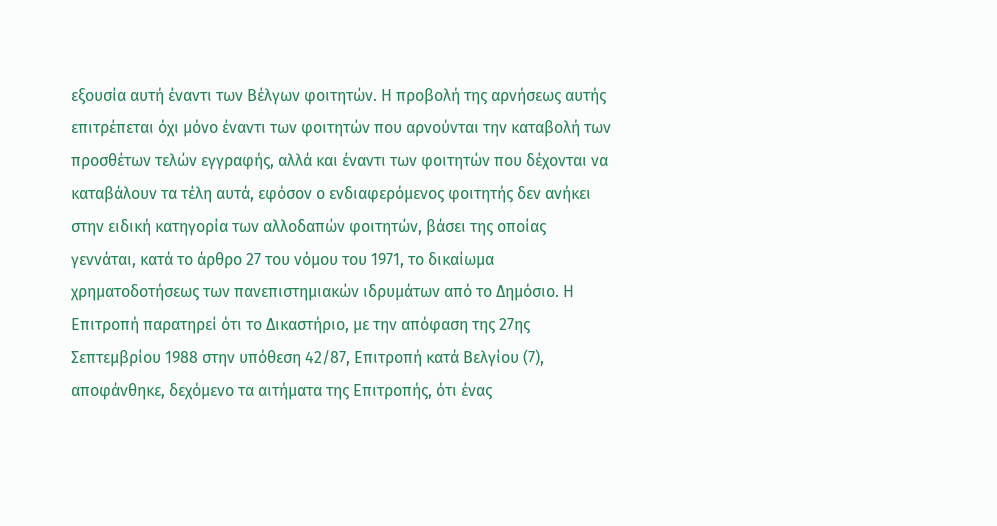εξουσία αυτή έναντι των Βέλγων φοιτητών. Η προβολή της αρνήσεως αυτής επιτρέπεται όχι μόνο έναντι των φοιτητών που αρνούνται την καταβολή των προσθέτων τελών εγγραφής, αλλά και έναντι των φοιτητών που δέχονται να καταβάλουν τα τέλη αυτά, εφόσον ο ενδιαφερόμενος φοιτητής δεν ανήκει στην ειδική κατηγορία των αλλοδαπών φοιτητών, βάσει της οποίας γεννάται, κατά το άρθρο 27 του νόμου του 1971, το δικαίωμα χρηματοδοτήσεως των πανεπιστημιακών ιδρυμάτων από το Δημόσιο. Η Επιτροπή παρατηρεί ότι το Δικαστήριο, με την απόφαση της 27ης Σεπτεμβρίου 1988 στην υπόθεση 42/87, Επιτροπή κατά Βελγίου (7), αποφάνθηκε, δεχόμενο τα αιτήματα της Επιτροπής, ότι ένας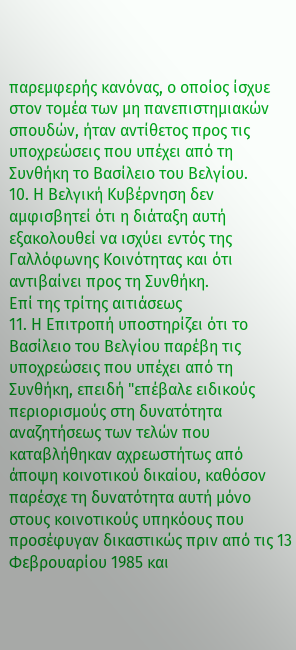παρεμφερής κανόνας, ο οποίος ίσχυε στον τομέα των μη πανεπιστημιακών σπουδών, ήταν αντίθετος προς τις υποχρεώσεις που υπέχει από τη Συνθήκη το Βασίλειο του Βελγίου.
10. Η Βελγική Κυβέρνηση δεν αμφισβητεί ότι η διάταξη αυτή εξακολουθεί να ισχύει εντός της Γαλλόφωνης Κοινότητας και ότι αντιβαίνει προς τη Συνθήκη.
Επί της τρίτης αιτιάσεως
11. Η Επιτροπή υποστηρίζει ότι το Βασίλειο του Βελγίου παρέβη τις υποχρεώσεις που υπέχει από τη Συνθήκη, επειδή "επέβαλε ειδικούς περιορισμούς στη δυνατότητα αναζητήσεως των τελών που καταβλήθηκαν αχρεωστήτως από άποψη κοινοτικού δικαίου, καθόσον παρέσχε τη δυνατότητα αυτή μόνο στους κοινοτικούς υπηκόους που προσέφυγαν δικαστικώς πριν από τις 13 Φεβρουαρίου 1985 και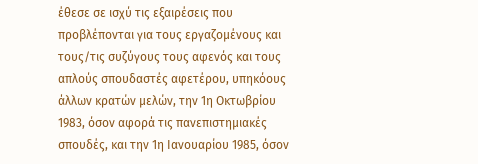έθεσε σε ισχύ τις εξαιρέσεις που προβλέπονται για τους εργαζομένους και τους/τις συζύγους τους αφενός και τους απλούς σπουδαστές αφετέρου, υπηκόους άλλων κρατών μελών, την 1η Οκτωβρίου 1983, όσον αφορά τις πανεπιστημιακές σπουδές, και την 1η Ιανουαρίου 1985, όσον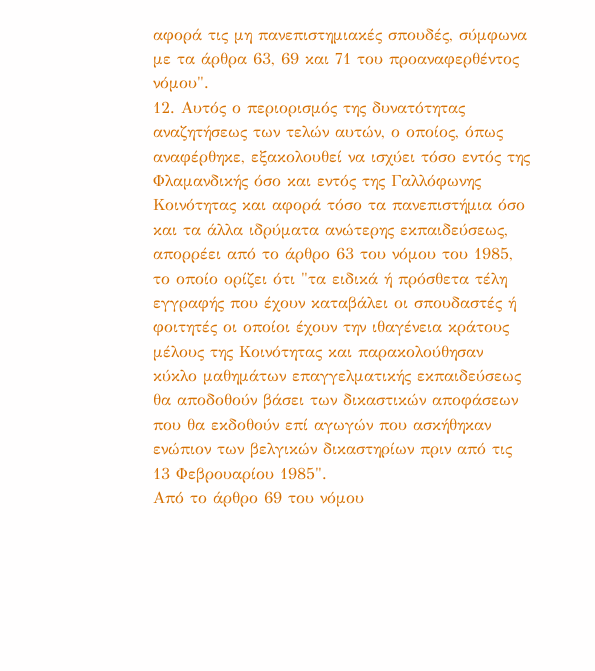αφορά τις μη πανεπιστημιακές σπουδές, σύμφωνα με τα άρθρα 63, 69 και 71 του προαναφερθέντος νόμου".
12. Αυτός ο περιορισμός της δυνατότητας αναζητήσεως των τελών αυτών, ο οποίος, όπως αναφέρθηκε, εξακολουθεί να ισχύει τόσο εντός της Φλαμανδικής όσο και εντός της Γαλλόφωνης Κοινότητας και αφορά τόσο τα πανεπιστήμια όσο και τα άλλα ιδρύματα ανώτερης εκπαιδεύσεως, απορρέει από το άρθρο 63 του νόμου του 1985, το οποίο ορίζει ότι "τα ειδικά ή πρόσθετα τέλη εγγραφής που έχουν καταβάλει οι σπουδαστές ή φοιτητές οι οποίοι έχουν την ιθαγένεια κράτους μέλους της Κοινότητας και παρακολούθησαν κύκλο μαθημάτων επαγγελματικής εκπαιδεύσεως θα αποδοθούν βάσει των δικαστικών αποφάσεων που θα εκδοθούν επί αγωγών που ασκήθηκαν ενώπιον των βελγικών δικαστηρίων πριν από τις 13 Φεβρουαρίου 1985".
Από το άρθρο 69 του νόμου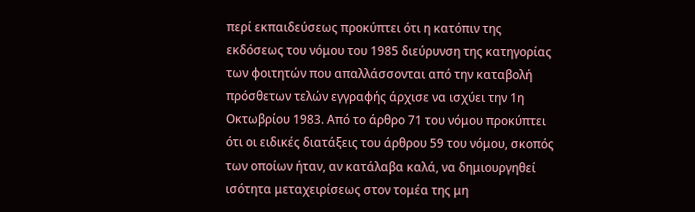περί εκπαιδεύσεως προκύπτει ότι η κατόπιν της εκδόσεως του νόμου του 1985 διεύρυνση της κατηγορίας των φοιτητών που απαλλάσσονται από την καταβολή πρόσθετων τελών εγγραφής άρχισε να ισχύει την 1η Οκτωβρίου 1983. Από το άρθρο 71 του νόμου προκύπτει ότι οι ειδικές διατάξεις του άρθρου 59 του νόμου, σκοπός των οποίων ήταν, αν κατάλαβα καλά, να δημιουργηθεί ισότητα μεταχειρίσεως στον τομέα της μη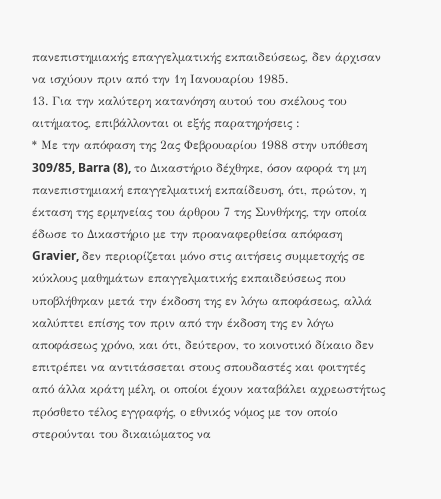πανεπιστημιακής επαγγελματικής εκπαιδεύσεως, δεν άρχισαν να ισχύουν πριν από την 1η Ιανουαρίου 1985.
13. Για την καλύτερη κατανόηση αυτού του σκέλους του αιτήματος, επιβάλλονται οι εξής παρατηρήσεις :
* Με την απόφαση της 2ας Φεβρουαρίου 1988 στην υπόθεση 309/85, Barra (8), το Δικαστήριο δέχθηκε, όσον αφορά τη μη πανεπιστημιακή επαγγελματική εκπαίδευση, ότι, πρώτον, η έκταση της ερμηνείας του άρθρου 7 της Συνθήκης, την οποία έδωσε το Δικαστήριο με την προαναφερθείσα απόφαση Gravier, δεν περιορίζεται μόνο στις αιτήσεις συμμετοχής σε κύκλους μαθημάτων επαγγελματικής εκπαιδεύσεως που υποβλήθηκαν μετά την έκδοση της εν λόγω αποφάσεως, αλλά καλύπτει επίσης τον πριν από την έκδοση της εν λόγω αποφάσεως χρόνο, και ότι, δεύτερον, το κοινοτικό δίκαιο δεν επιτρέπει να αντιτάσσεται στους σπουδαστές και φοιτητές από άλλα κράτη μέλη, οι οποίοι έχουν καταβάλει αχρεωστήτως πρόσθετο τέλος εγγραφής, ο εθνικός νόμος με τον οποίο στερούνται του δικαιώματος να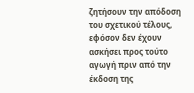ζητήσουν την απόδοση του σχετικού τέλους, εφόσον δεν έχουν ασκήσει προς τούτο αγωγή πριν από την έκδοση της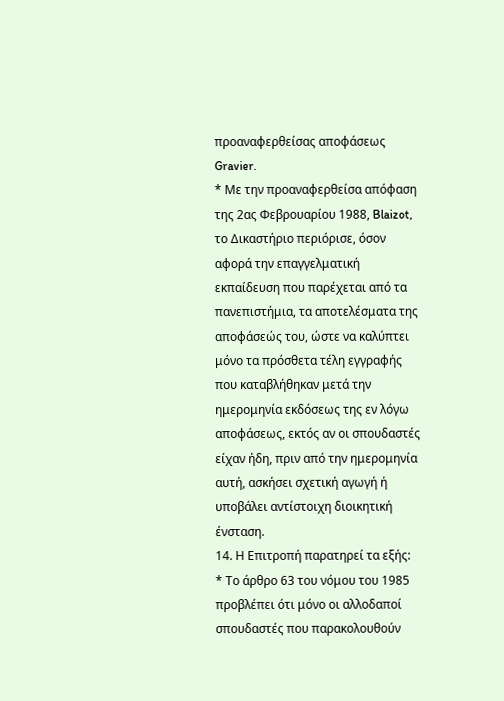προαναφερθείσας αποφάσεως Gravier.
* Με την προαναφερθείσα απόφαση της 2ας Φεβρουαρίου 1988, Blaizot, το Δικαστήριο περιόρισε, όσον αφορά την επαγγελματική εκπαίδευση που παρέχεται από τα πανεπιστήμια, τα αποτελέσματα της αποφάσεώς του, ώστε να καλύπτει μόνο τα πρόσθετα τέλη εγγραφής που καταβλήθηκαν μετά την ημερομηνία εκδόσεως της εν λόγω αποφάσεως, εκτός αν οι σπουδαστές είχαν ήδη, πριν από την ημερομηνία αυτή, ασκήσει σχετική αγωγή ή υποβάλει αντίστοιχη διοικητική ένσταση.
14. Η Επιτροπή παρατηρεί τα εξής:
* Το άρθρο 63 του νόμου του 1985 προβλέπει ότι μόνο οι αλλοδαποί σπουδαστές που παρακολουθούν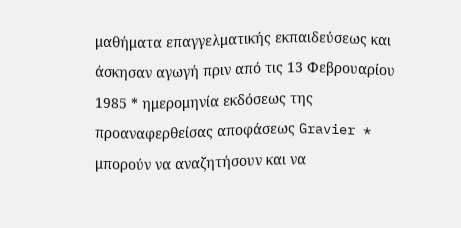μαθήματα επαγγελματικής εκπαιδεύσεως και άσκησαν αγωγή πριν από τις 13 Φεβρουαρίου 1985 * ημερομηνία εκδόσεως της προαναφερθείσας αποφάσεως Gravier * μπορούν να αναζητήσουν και να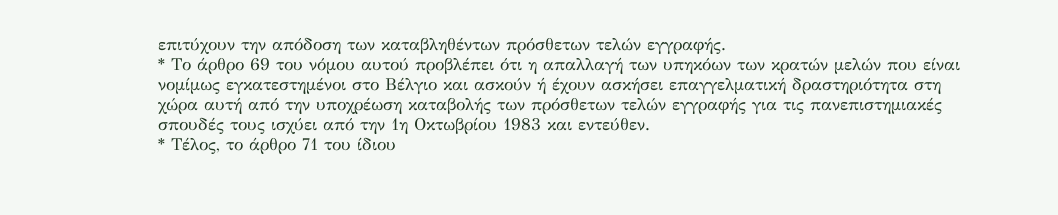επιτύχουν την απόδοση των καταβληθέντων πρόσθετων τελών εγγραφής.
* Το άρθρο 69 του νόμου αυτού προβλέπει ότι η απαλλαγή των υπηκόων των κρατών μελών που είναι νομίμως εγκατεστημένοι στο Βέλγιο και ασκούν ή έχουν ασκήσει επαγγελματική δραστηριότητα στη χώρα αυτή από την υποχρέωση καταβολής των πρόσθετων τελών εγγραφής για τις πανεπιστημιακές σπουδές τους ισχύει από την 1η Οκτωβρίου 1983 και εντεύθεν.
* Τέλος, το άρθρο 71 του ίδιου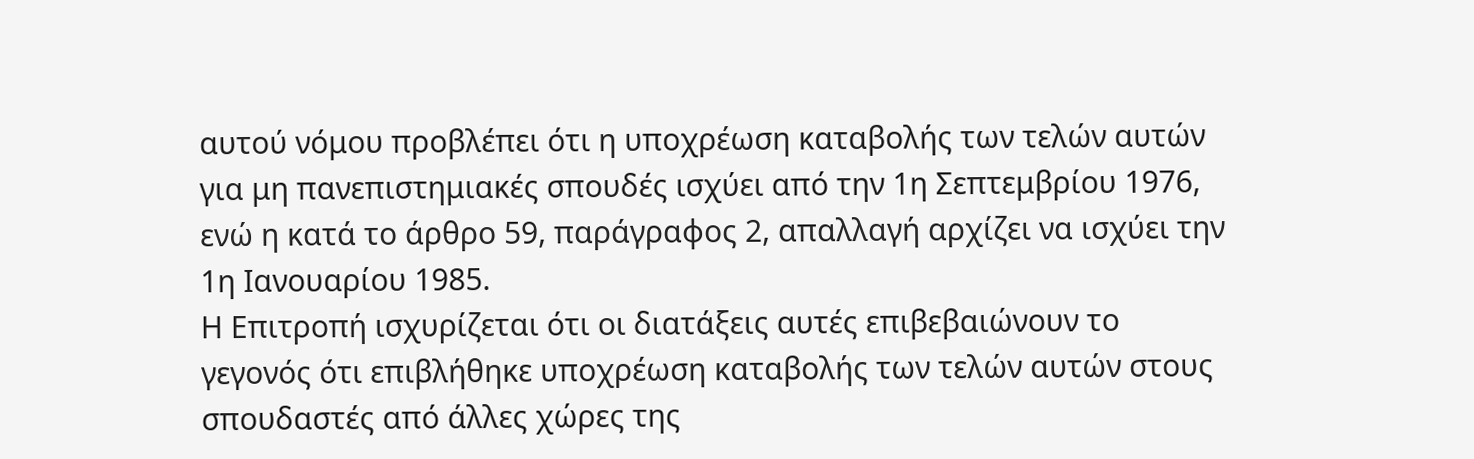αυτού νόμου προβλέπει ότι η υποχρέωση καταβολής των τελών αυτών για μη πανεπιστημιακές σπουδές ισχύει από την 1η Σεπτεμβρίου 1976, ενώ η κατά το άρθρο 59, παράγραφος 2, απαλλαγή αρχίζει να ισχύει την 1η Ιανουαρίου 1985.
Η Επιτροπή ισχυρίζεται ότι οι διατάξεις αυτές επιβεβαιώνουν το γεγονός ότι επιβλήθηκε υποχρέωση καταβολής των τελών αυτών στους σπουδαστές από άλλες χώρες της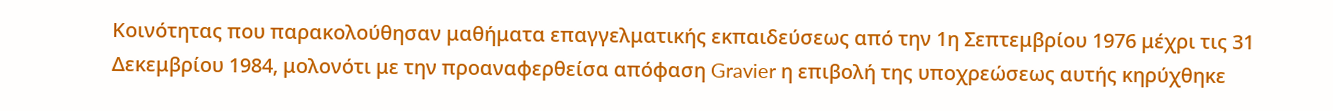Κοινότητας που παρακολούθησαν μαθήματα επαγγελματικής εκπαιδεύσεως από την 1η Σεπτεμβρίου 1976 μέχρι τις 31 Δεκεμβρίου 1984, μολονότι με την προαναφερθείσα απόφαση Gravier η επιβολή της υποχρεώσεως αυτής κηρύχθηκε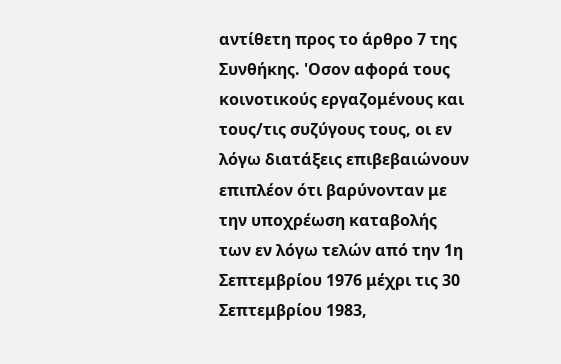αντίθετη προς το άρθρο 7 της Συνθήκης. 'Οσον αφορά τους κοινοτικούς εργαζομένους και τους/τις συζύγους τους, οι εν λόγω διατάξεις επιβεβαιώνουν επιπλέον ότι βαρύνονταν με την υποχρέωση καταβολής των εν λόγω τελών από την 1η Σεπτεμβρίου 1976 μέχρι τις 30 Σεπτεμβρίου 1983,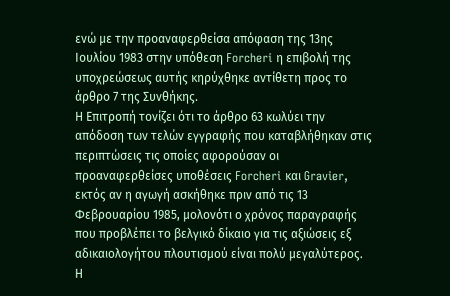ενώ με την προαναφερθείσα απόφαση της 13ης Ιουλίου 1983 στην υπόθεση Forcheri η επιβολή της υποχρεώσεως αυτής κηρύχθηκε αντίθετη προς το άρθρο 7 της Συνθήκης.
Η Επιτροπή τονίζει ότι το άρθρο 63 κωλύει την απόδοση των τελών εγγραφής που καταβλήθηκαν στις περιπτώσεις τις οποίες αφορούσαν οι προαναφερθείσες υποθέσεις Forcheri και Gravier, εκτός αν η αγωγή ασκήθηκε πριν από τις 13 Φεβρουαρίου 1985, μολονότι ο χρόνος παραγραφής που προβλέπει το βελγικό δίκαιο για τις αξιώσεις εξ αδικαιολογήτου πλουτισμού είναι πολύ μεγαλύτερος.
Η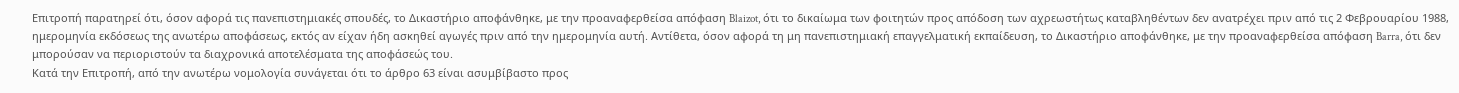Επιτροπή παρατηρεί ότι, όσον αφορά τις πανεπιστημιακές σπουδές, το Δικαστήριο αποφάνθηκε, με την προαναφερθείσα απόφαση Blaizot, ότι το δικαίωμα των φοιτητών προς απόδοση των αχρεωστήτως καταβληθέντων δεν ανατρέχει πριν από τις 2 Φεβρουαρίου 1988, ημερομηνία εκδόσεως της ανωτέρω αποφάσεως, εκτός αν είχαν ήδη ασκηθεί αγωγές πριν από την ημερομηνία αυτή. Αντίθετα, όσον αφορά τη μη πανεπιστημιακή επαγγελματική εκπαίδευση, το Δικαστήριο αποφάνθηκε, με την προαναφερθείσα απόφαση Barra, ότι δεν μπορούσαν να περιοριστούν τα διαχρονικά αποτελέσματα της αποφάσεώς του.
Κατά την Επιτροπή, από την ανωτέρω νομολογία συνάγεται ότι το άρθρο 63 είναι ασυμβίβαστο προς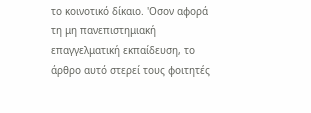το κοινοτικό δίκαιο. 'Οσον αφορά τη μη πανεπιστημιακή επαγγελματική εκπαίδευση, το άρθρο αυτό στερεί τους φοιτητές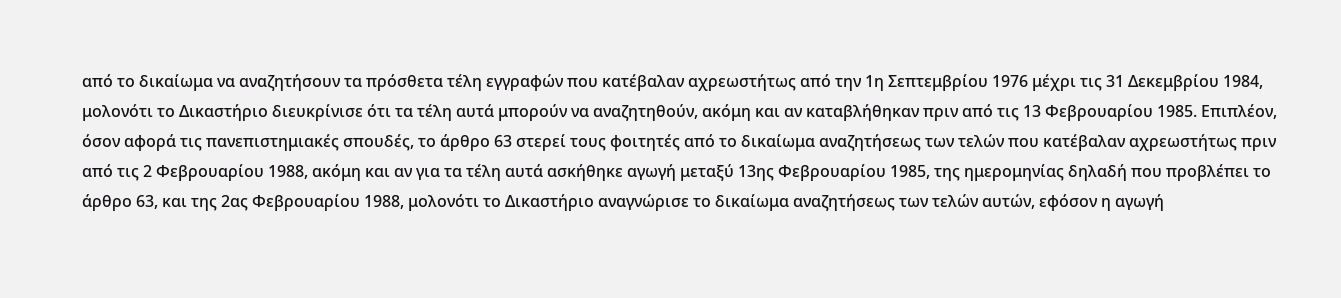από το δικαίωμα να αναζητήσουν τα πρόσθετα τέλη εγγραφών που κατέβαλαν αχρεωστήτως από την 1η Σεπτεμβρίου 1976 μέχρι τις 31 Δεκεμβρίου 1984, μολονότι το Δικαστήριο διευκρίνισε ότι τα τέλη αυτά μπορούν να αναζητηθούν, ακόμη και αν καταβλήθηκαν πριν από τις 13 Φεβρουαρίου 1985. Επιπλέον, όσον αφορά τις πανεπιστημιακές σπουδές, το άρθρο 63 στερεί τους φοιτητές από το δικαίωμα αναζητήσεως των τελών που κατέβαλαν αχρεωστήτως πριν από τις 2 Φεβρουαρίου 1988, ακόμη και αν για τα τέλη αυτά ασκήθηκε αγωγή μεταξύ 13ης Φεβρουαρίου 1985, της ημερομηνίας δηλαδή που προβλέπει το άρθρο 63, και της 2ας Φεβρουαρίου 1988, μολονότι το Δικαστήριο αναγνώρισε το δικαίωμα αναζητήσεως των τελών αυτών, εφόσον η αγωγή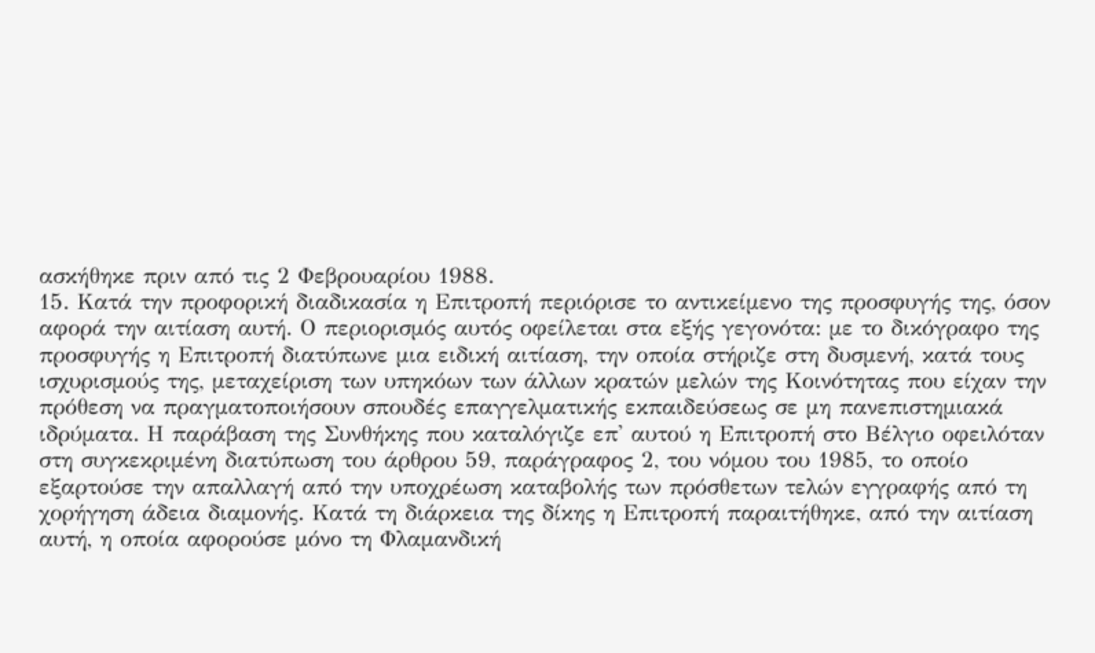ασκήθηκε πριν από τις 2 Φεβρουαρίου 1988.
15. Κατά την προφορική διαδικασία η Επιτροπή περιόρισε το αντικείμενο της προσφυγής της, όσον αφορά την αιτίαση αυτή. Ο περιορισμός αυτός οφείλεται στα εξής γεγονότα: με το δικόγραφο της προσφυγής η Επιτροπή διατύπωνε μια ειδική αιτίαση, την οποία στήριζε στη δυσμενή, κατά τους ισχυρισμούς της, μεταχείριση των υπηκόων των άλλων κρατών μελών της Κοινότητας που είχαν την πρόθεση να πραγματοποιήσουν σπουδές επαγγελματικής εκπαιδεύσεως σε μη πανεπιστημιακά ιδρύματα. Η παράβαση της Συνθήκης που καταλόγιζε επ' αυτού η Επιτροπή στο Βέλγιο οφειλόταν στη συγκεκριμένη διατύπωση του άρθρου 59, παράγραφος 2, του νόμου του 1985, το οποίο εξαρτούσε την απαλλαγή από την υποχρέωση καταβολής των πρόσθετων τελών εγγραφής από τη χορήγηση άδεια διαμονής. Κατά τη διάρκεια της δίκης η Επιτροπή παραιτήθηκε, από την αιτίαση αυτή, η οποία αφορούσε μόνο τη Φλαμανδική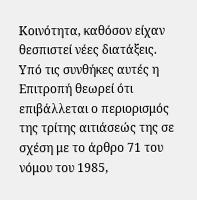Κοινότητα, καθόσον είχαν θεσπιστεί νέες διατάξεις.
Υπό τις συνθήκες αυτές η Επιτροπή θεωρεί ότι επιβάλλεται ο περιορισμός της τρίτης αιτιάσεώς της σε σχέση με το άρθρο 71 του νόμου του 1985,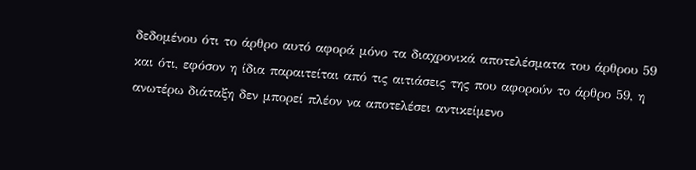δεδομένου ότι το άρθρο αυτό αφορά μόνο τα διαχρονικά αποτελέσματα του άρθρου 59 και ότι, εφόσον η ίδια παραιτείται από τις αιτιάσεις της που αφορούν το άρθρο 59, η ανωτέρω διάταξη δεν μπορεί πλέον να αποτελέσει αντικείμενο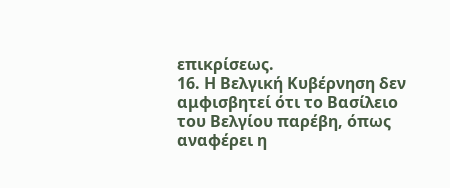επικρίσεως.
16. Η Βελγική Κυβέρνηση δεν αμφισβητεί ότι το Βασίλειο του Βελγίου παρέβη, όπως αναφέρει η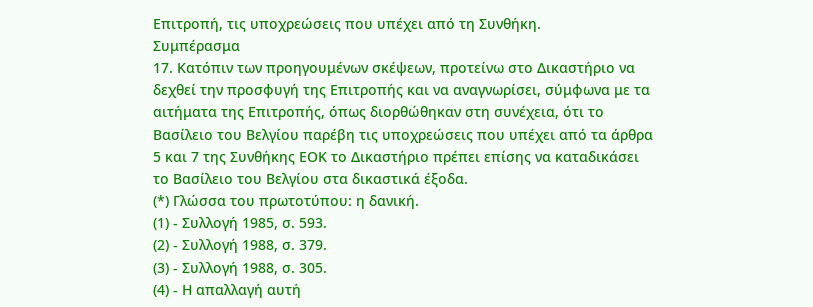Επιτροπή, τις υποχρεώσεις που υπέχει από τη Συνθήκη.
Συμπέρασμα
17. Κατόπιν των προηγουμένων σκέψεων, προτείνω στο Δικαστήριο να δεχθεί την προσφυγή της Επιτροπής και να αναγνωρίσει, σύμφωνα με τα αιτήματα της Επιτροπής, όπως διορθώθηκαν στη συνέχεια, ότι το Βασίλειο του Βελγίου παρέβη τις υποχρεώσεις που υπέχει από τα άρθρα 5 και 7 της Συνθήκης ΕΟΚ το Δικαστήριο πρέπει επίσης να καταδικάσει το Βασίλειο του Βελγίου στα δικαστικά έξοδα.
(*) Γλώσσα του πρωτοτύπου: η δανική.
(1) - Συλλογή 1985, σ. 593.
(2) - Συλλογή 1988, σ. 379.
(3) - Συλλογή 1988, σ. 305.
(4) - Η απαλλαγή αυτή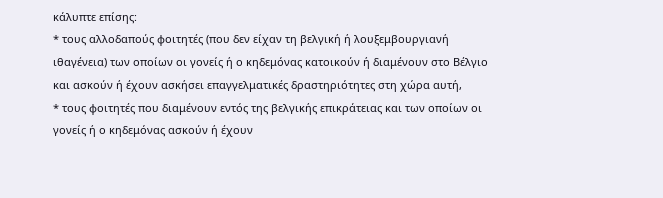κάλυπτε επίσης:
* τους αλλοδαπούς φοιτητές (που δεν είχαν τη βελγική ή λουξεμβουργιανή ιθαγένεια) των οποίων οι γονείς ή ο κηδεμόνας κατοικούν ή διαμένουν στο Βέλγιο και ασκούν ή έχουν ασκήσει επαγγελματικές δραστηριότητες στη χώρα αυτή,
* τους φοιτητές που διαμένουν εντός της βελγικής επικράτειας και των οποίων οι γονείς ή ο κηδεμόνας ασκούν ή έχουν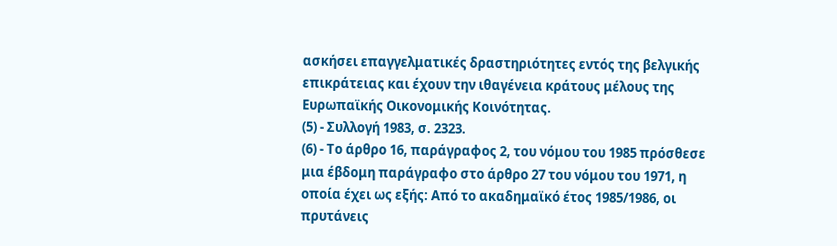ασκήσει επαγγελματικές δραστηριότητες εντός της βελγικής επικράτειας και έχουν την ιθαγένεια κράτους μέλους της Ευρωπαϊκής Οικονομικής Κοινότητας.
(5) - Συλλογή 1983, σ. 2323.
(6) - Το άρθρο 16, παράγραφος 2, του νόμου του 1985 πρόσθεσε μια έβδομη παράγραφο στο άρθρο 27 του νόμου του 1971, η οποία έχει ως εξής: Από το ακαδημαϊκό έτος 1985/1986, οι πρυτάνεις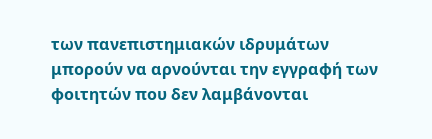των πανεπιστημιακών ιδρυμάτων μπορούν να αρνούνται την εγγραφή των φοιτητών που δεν λαμβάνονται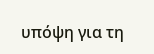υπόψη για τη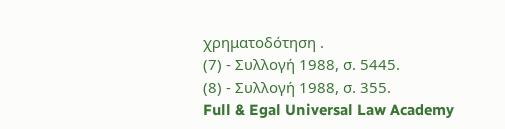χρηματοδότηση .
(7) - Συλλογή 1988, σ. 5445.
(8) - Συλλογή 1988, σ. 355.
Full & Egal Universal Law Academy